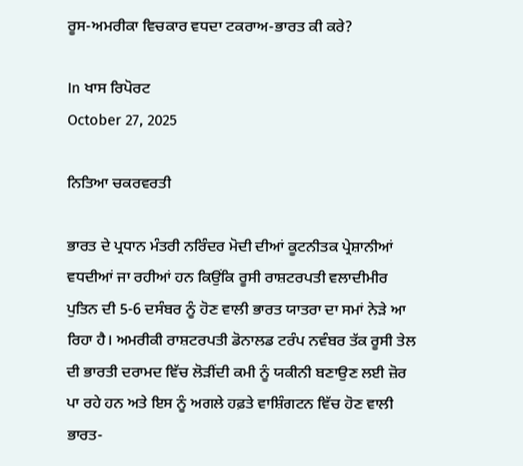ਰੂਸ-ਅਮਰੀਕਾ ਵਿਚਕਾਰ ਵਧਦਾ ਟਕਰਾਅ-ਭਾਰਤ ਕੀ ਕਰੇ?

In ਖਾਸ ਰਿਪੋਰਟ
October 27, 2025

ਨਿਤਿਆ ਚਕਰਵਰਤੀ

ਭਾਰਤ ਦੇ ਪ੍ਰਧਾਨ ਮੰਤਰੀ ਨਰਿੰਦਰ ਮੋਦੀ ਦੀਆਂ ਕੂਟਨੀਤਕ ਪ੍ਰੇਸ਼ਾਨੀਆਂ ਵਧਦੀਆਂ ਜਾ ਰਹੀਆਂ ਹਨ ਕਿਉਂਕਿ ਰੂਸੀ ਰਾਸ਼ਟਰਪਤੀ ਵਲਾਦੀਮੀਰ ਪੁਤਿਨ ਦੀ 5-6 ਦਸੰਬਰ ਨੂੰ ਹੋਣ ਵਾਲੀ ਭਾਰਤ ਯਾਤਰਾ ਦਾ ਸਮਾਂ ਨੇੜੇ ਆ ਰਿਹਾ ਹੈ। ਅਮਰੀਕੀ ਰਾਸ਼ਟਰਪਤੀ ਡੋਨਾਲਡ ਟਰੰਪ ਨਵੰਬਰ ਤੱਕ ਰੂਸੀ ਤੇਲ ਦੀ ਭਾਰਤੀ ਦਰਾਮਦ ਵਿੱਚ ਲੋੜੀਂਦੀ ਕਮੀ ਨੂੰ ਯਕੀਨੀ ਬਣਾਉਣ ਲਈ ਜ਼ੋਰ ਪਾ ਰਹੇ ਹਨ ਅਤੇ ਇਸ ਨੂੰ ਅਗਲੇ ਹਫ਼ਤੇ ਵਾਸ਼ਿੰਗਟਨ ਵਿੱਚ ਹੋਣ ਵਾਲੀ ਭਾਰਤ-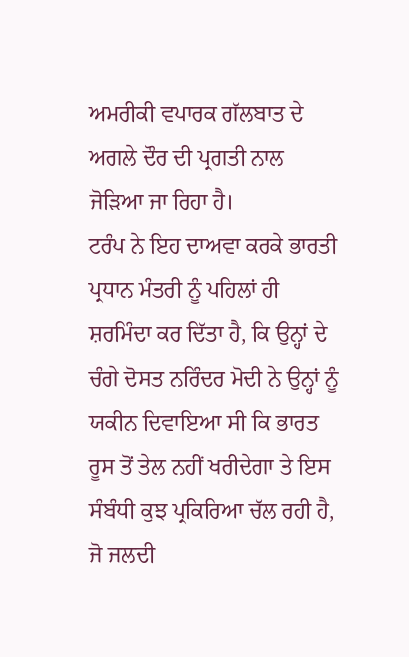ਅਮਰੀਕੀ ਵਪਾਰਕ ਗੱਲਬਾਤ ਦੇ ਅਗਲੇ ਦੌਰ ਦੀ ਪ੍ਰਗਤੀ ਨਾਲ ਜੋੜਿਆ ਜਾ ਰਿਹਾ ਹੈ।
ਟਰੰਪ ਨੇ ਇਹ ਦਾਅਵਾ ਕਰਕੇ ਭਾਰਤੀ ਪ੍ਰਧਾਨ ਮੰਤਰੀ ਨੂੰ ਪਹਿਲਾਂ ਹੀ ਸ਼ਰਮਿੰਦਾ ਕਰ ਦਿੱਤਾ ਹੈ, ਕਿ ਉਨ੍ਹਾਂ ਦੇ ਚੰਗੇ ਦੋਸਤ ਨਰਿੰਦਰ ਮੋਦੀ ਨੇ ਉਨ੍ਹਾਂ ਨੂੰ ਯਕੀਨ ਦਿਵਾਇਆ ਸੀ ਕਿ ਭਾਰਤ ਰੂਸ ਤੋਂ ਤੇਲ ਨਹੀਂ ਖਰੀਦੇਗਾ ਤੇ ਇਸ ਸੰਬੰਧੀ ਕੁਝ ਪ੍ਰਕਿਰਿਆ ਚੱਲ ਰਹੀ ਹੈ, ਜੋ ਜਲਦੀ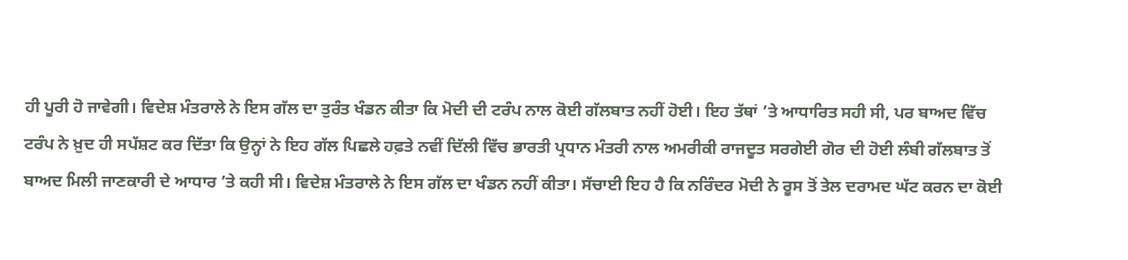ਹੀ ਪੂਰੀ ਹੋ ਜਾਵੇਗੀ। ਵਿਦੇਸ਼ ਮੰਤਰਾਲੇ ਨੇ ਇਸ ਗੱਲ ਦਾ ਤੁਰੰਤ ਖੰਡਨ ਕੀਤਾ ਕਿ ਮੋਦੀ ਦੀ ਟਰੰਪ ਨਾਲ ਕੋਈ ਗੱਲਬਾਤ ਨਹੀਂ ਹੋਈ। ਇਹ ਤੱਥਾਂ ’ਤੇ ਆਧਾਰਿਤ ਸਹੀ ਸੀ, ਪਰ ਬਾਅਦ ਵਿੱਚ ਟਰੰਪ ਨੇ ਖ਼ੁਦ ਹੀ ਸਪੱਸ਼ਟ ਕਰ ਦਿੱਤਾ ਕਿ ਉਨ੍ਹਾਂ ਨੇ ਇਹ ਗੱਲ ਪਿਛਲੇ ਹਫ਼ਤੇ ਨਵੀਂ ਦਿੱਲੀ ਵਿੱਚ ਭਾਰਤੀ ਪ੍ਰਧਾਨ ਮੰਤਰੀ ਨਾਲ ਅਮਰੀਕੀ ਰਾਜਦੂਤ ਸਰਗੇਈ ਗੋਰ ਦੀ ਹੋਈ ਲੰਬੀ ਗੱਲਬਾਤ ਤੋਂ ਬਾਅਦ ਮਿਲੀ ਜਾਣਕਾਰੀ ਦੇ ਆਧਾਰ ’ਤੇ ਕਹੀ ਸੀ। ਵਿਦੇਸ਼ ਮੰਤਰਾਲੇ ਨੇ ਇਸ ਗੱਲ ਦਾ ਖੰਡਨ ਨਹੀਂ ਕੀਤਾ। ਸੱਚਾਈ ਇਹ ਹੈ ਕਿ ਨਰਿੰਦਰ ਮੋਦੀ ਨੇ ਰੂਸ ਤੋਂ ਤੇਲ ਦਰਾਮਦ ਘੱਟ ਕਰਨ ਦਾ ਕੋਈ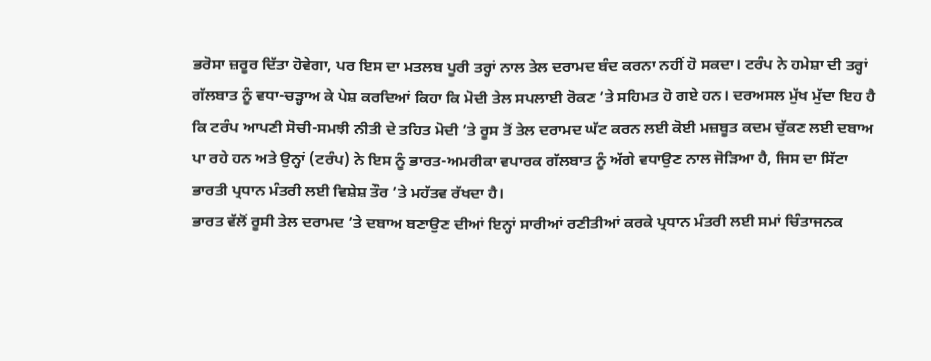ਭਰੋਸਾ ਜ਼ਰੂਰ ਦਿੱਤਾ ਹੋਵੇਗਾ, ਪਰ ਇਸ ਦਾ ਮਤਲਬ ਪੂਰੀ ਤਰ੍ਹਾਂ ਨਾਲ ਤੇਲ ਦਰਾਮਦ ਬੰਦ ਕਰਨਾ ਨਹੀਂ ਹੋ ਸਕਦਾ। ਟਰੰਪ ਨੇ ਹਮੇਸ਼ਾ ਦੀ ਤਰ੍ਹਾਂ ਗੱਲਬਾਤ ਨੂੰ ਵਧਾ-ਚੜ੍ਹਾਅ ਕੇ ਪੇਸ਼ ਕਰਦਿਆਂ ਕਿਹਾ ਕਿ ਮੋਦੀ ਤੇਲ ਸਪਲਾਈ ਰੋਕਣ ’ਤੇ ਸਹਿਮਤ ਹੋ ਗਏ ਹਨ। ਦਰਅਸਲ ਮੁੱਖ ਮੁੱਦਾ ਇਹ ਹੈ ਕਿ ਟਰੰਪ ਆਪਣੀ ਸੋਚੀ-ਸਮਝੀ ਨੀਤੀ ਦੇ ਤਹਿਤ ਮੋਦੀ ’ਤੇ ਰੂਸ ਤੋਂ ਤੇਲ ਦਰਾਮਦ ਘੱਟ ਕਰਨ ਲਈ ਕੋਈ ਮਜ਼ਬੂਤ ਕਦਮ ਚੁੱਕਣ ਲਈ ਦਬਾਅ ਪਾ ਰਹੇ ਹਨ ਅਤੇ ਉਨ੍ਹਾਂ (ਟਰੰਪ) ਨੇ ਇਸ ਨੂੰ ਭਾਰਤ-ਅਮਰੀਕਾ ਵਪਾਰਕ ਗੱਲਬਾਤ ਨੂੰ ਅੱਗੇ ਵਧਾਉਣ ਨਾਲ ਜੋੜਿਆ ਹੈ, ਜਿਸ ਦਾ ਸਿੱਟਾ ਭਾਰਤੀ ਪ੍ਰਧਾਨ ਮੰਤਰੀ ਲਈ ਵਿਸ਼ੇਸ਼ ਤੌਰ ’ਤੇ ਮਹੱਤਵ ਰੱਖਦਾ ਹੈ।
ਭਾਰਤ ਵੱਲੋਂ ਰੂਸੀ ਤੇਲ ਦਰਾਮਦ ’ਤੇ ਦਬਾਅ ਬਣਾਉਣ ਦੀਆਂ ਇਨ੍ਹਾਂ ਸਾਰੀਆਂ ਰਣੀਤੀਆਂ ਕਰਕੇ ਪ੍ਰਧਾਨ ਮੰਤਰੀ ਲਈ ਸਮਾਂ ਚਿੰਤਾਜਨਕ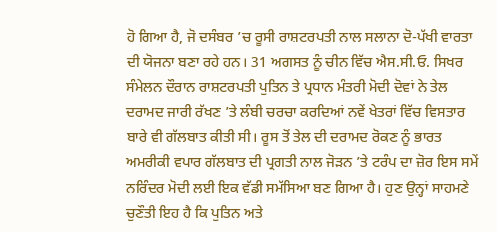ਹੋ ਗਿਆ ਹੈ, ਜੋ ਦਸੰਬਰ ’ਚ ਰੂਸੀ ਰਾਸ਼ਟਰਪਤੀ ਨਾਲ ਸਲਾਨਾ ਦੋ-ਪੱਖੀ ਵਾਰਤਾ ਦੀ ਯੋਜਨਾ ਬਣਾ ਰਹੇ ਹਨ। 31 ਅਗਸਤ ਨੂੰ ਚੀਨ ਵਿੱਚ ਐਸ.ਸੀ.ਓ. ਸਿਖਰ ਸੰਮੇਲਨ ਦੌਰਾਨ ਰਾਸ਼ਟਰਪਤੀ ਪੁਤਿਨ ਤੇ ਪ੍ਰਧਾਨ ਮੰਤਰੀ ਮੋਦੀ ਦੋਵਾਂ ਨੇ ਤੇਲ ਦਰਾਮਦ ਜਾਰੀ ਰੱਖਣ ’ਤੇ ਲੰਬੀ ਚਰਚਾ ਕਰਦਿਆਂ ਨਵੇਂ ਖੇਤਰਾਂ ਵਿੱਚ ਵਿਸਤਾਰ ਬਾਰੇ ਵੀ ਗੱਲਬਾਤ ਕੀਤੀ ਸੀ। ਰੂਸ ਤੋਂ ਤੇਲ ਦੀ ਦਰਾਮਦ ਰੋਕਣ ਨੂੰ ਭਾਰਤ ਅਮਰੀਕੀ ਵਪਾਰ ਗੱਲਬਾਤ ਦੀ ਪ੍ਰਗਤੀ ਨਾਲ ਜੋੜਨ ’ਤੇ ਟਰੰਪ ਦਾ ਜ਼ੋਰ ਇਸ ਸਮੇਂ ਨਰਿੰਦਰ ਮੋਦੀ ਲਈ ਇਕ ਵੱਡੀ ਸਮੱਸਿਆ ਬਣ ਗਿਆ ਹੈ। ਹੁਣ ਉਨ੍ਹਾਂ ਸਾਹਮਣੇ ਚੁਣੌਤੀ ਇਹ ਹੈ ਕਿ ਪੁਤਿਨ ਅਤੇ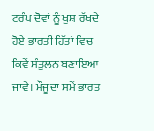ਟਰੰਪ ਦੋਵਾਂ ਨੂੰ ਖੁਸ਼ ਰੱਖਦੇ ਹੋਏ ਭਾਰਤੀ ਹਿੱਤਾਂ ਵਿਚ ਕਿਵੇਂ ਸੰਤੁਲਨ ਬਣਾਇਆ ਜਾਵੇ। ਮੌਜੂਦਾ ਸਮੇਂ ਭਾਰਤ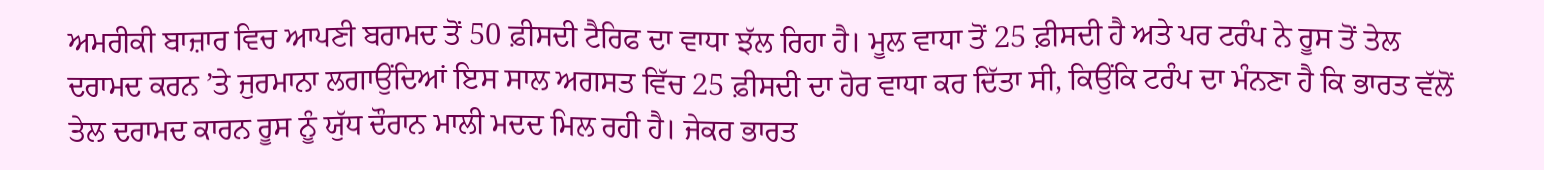ਅਮਰੀਕੀ ਬਾਜ਼ਾਰ ਵਿਚ ਆਪਣੀ ਬਰਾਮਦ ਤੋਂ 50 ਫ਼ੀਸਦੀ ਟੈਰਿਫ ਦਾ ਵਾਧਾ ਝੱਲ ਰਿਹਾ ਹੈ। ਮੂਲ ਵਾਧਾ ਤੋਂ 25 ਫ਼ੀਸਦੀ ਹੈ ਅਤੇ ਪਰ ਟਰੰਪ ਨੇ ਰੂਸ ਤੋਂ ਤੇਲ ਦਰਾਮਦ ਕਰਨ ’ਤੇ ਜੁਰਮਾਨਾ ਲਗਾਉਂਦਿਆਂ ਇਸ ਸਾਲ ਅਗਸਤ ਵਿੱਚ 25 ਫ਼ੀਸਦੀ ਦਾ ਹੋਰ ਵਾਧਾ ਕਰ ਦਿੱਤਾ ਸੀ, ਕਿਉਂਕਿ ਟਰੰਪ ਦਾ ਮੰਨਣਾ ਹੈ ਕਿ ਭਾਰਤ ਵੱਲੋਂ ਤੇਲ ਦਰਾਮਦ ਕਾਰਨ ਰੂਸ ਨੂੰ ਯੁੱਧ ਦੌਰਾਨ ਮਾਲੀ ਮਦਦ ਮਿਲ ਰਹੀ ਹੈ। ਜੇਕਰ ਭਾਰਤ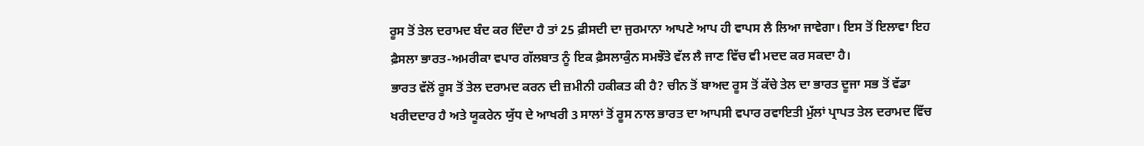ਰੂਸ ਤੋਂ ਤੇਲ ਦਰਾਮਦ ਬੰਦ ਕਰ ਦਿੰਦਾ ਹੈ ਤਾਂ 25 ਫ਼ੀਸਦੀ ਦਾ ਜੁਰਮਾਨਾ ਆਪਣੇ ਆਪ ਹੀ ਵਾਪਸ ਲੈ ਲਿਆ ਜਾਵੇਗਾ। ਇਸ ਤੋਂ ਇਲਾਵਾ ਇਹ ਫ਼ੈਸਲਾ ਭਾਰਤ-ਅਮਰੀਕਾ ਵਪਾਰ ਗੱਲਬਾਤ ਨੂੰ ਇਕ ਫ਼ੈਸਲਾਕੁੰਨ ਸਮਝੌਤੇ ਵੱਲ ਲੈ ਜਾਣ ਵਿੱਚ ਵੀ ਮਦਦ ਕਰ ਸਕਦਾ ਹੈ।
ਭਾਰਤ ਵੱਲੋਂ ਰੂਸ ਤੋਂ ਤੇਲ ਦਰਾਮਦ ਕਰਨ ਦੀ ਜ਼ਮੀਨੀ ਹਕੀਕਤ ਕੀ ਹੈ? ਚੀਨ ਤੋਂ ਬਾਅਦ ਰੂਸ ਤੋਂ ਕੱਚੇ ਤੇਲ ਦਾ ਭਾਰਤ ਦੂਜਾ ਸਭ ਤੋਂ ਵੱਡਾ ਖਰੀਦਦਾਰ ਹੈ ਅਤੇ ਯੂਕਰੇਨ ਯੁੱਧ ਦੇ ਆਖਰੀ 3 ਸਾਲਾਂ ਤੋਂ ਰੂਸ ਨਾਲ ਭਾਰਤ ਦਾ ਆਪਸੀ ਵਪਾਰ ਰਵਾਇਤੀ ਮੁੱਲਾਂ ਪ੍ਰਾਪਤ ਤੇਲ ਦਰਾਮਦ ਵਿੱਚ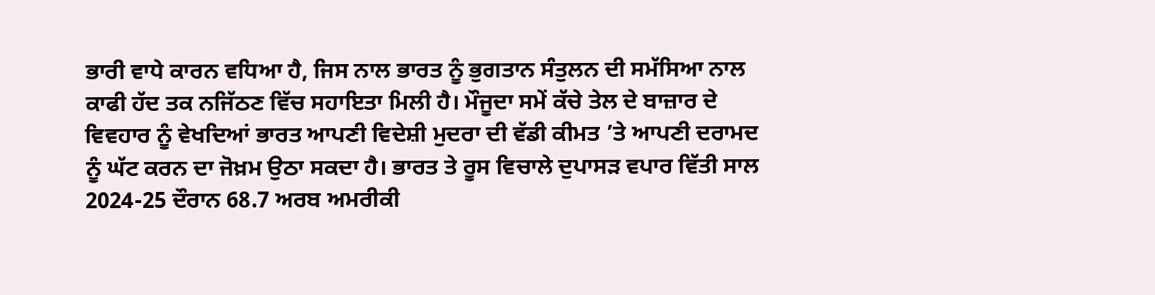ਭਾਰੀ ਵਾਧੇ ਕਾਰਨ ਵਧਿਆ ਹੈ, ਜਿਸ ਨਾਲ ਭਾਰਤ ਨੂੰ ਭੁਗਤਾਨ ਸੰਤੁਲਨ ਦੀ ਸਮੱਸਿਆ ਨਾਲ ਕਾਫੀ ਹੱਦ ਤਕ ਨਜਿੱਠਣ ਵਿੱਚ ਸਹਾਇਤਾ ਮਿਲੀ ਹੈ। ਮੌਜੂਦਾ ਸਮੇਂ ਕੱਚੇ ਤੇਲ ਦੇ ਬਾਜ਼ਾਰ ਦੇ ਵਿਵਹਾਰ ਨੂੰ ਵੇਖਦਿਆਂ ਭਾਰਤ ਆਪਣੀ ਵਿਦੇਸ਼ੀ ਮੁਦਰਾ ਦੀ ਵੱਡੀ ਕੀਮਤ ’ਤੇ ਆਪਣੀ ਦਰਾਮਦ ਨੂੰ ਘੱਟ ਕਰਨ ਦਾ ਜੋਖ਼ਮ ਉਠਾ ਸਕਦਾ ਹੈ। ਭਾਰਤ ਤੇ ਰੂਸ ਵਿਚਾਲੇ ਦੁਪਾਸੜ ਵਪਾਰ ਵਿੱਤੀ ਸਾਲ 2024-25 ਦੌਰਾਨ 68.7 ਅਰਬ ਅਮਰੀਕੀ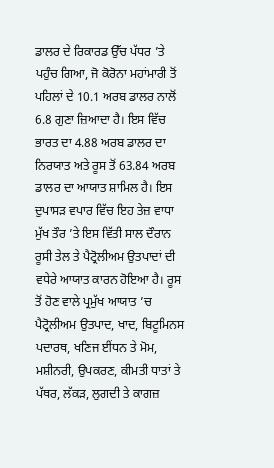ਡਾਲਰ ਦੇ ਰਿਕਾਰਡ ਉੱਚ ਪੱਧਰ ’ਤੇ ਪਹੁੰਚ ਗਿਆ, ਜੋ ਕੋਰੋਨਾ ਮਹਾਂਮਾਰੀ ਤੋਂ ਪਹਿਲਾਂ ਦੇ 10.1 ਅਰਬ ਡਾਲਰ ਨਾਲੋਂ 6.8 ਗੁਣਾ ਜ਼ਿਆਦਾ ਹੈ। ਇਸ ਵਿੱਚ ਭਾਰਤ ਦਾ 4.88 ਅਰਬ ਡਾਲਰ ਦਾ ਨਿਰਯਾਤ ਅਤੇ ਰੂਸ ਤੋਂ 63.84 ਅਰਬ ਡਾਲਰ ਦਾ ਆਯਾਤ ਸ਼ਾਮਿਲ ਹੈ। ਇਸ ਦੁਪਾਸੜ ਵਪਾਰ ਵਿੱਚ ਇਹ ਤੇਜ਼ ਵਾਧਾ ਮੁੱਖ ਤੌਰ ’ਤੇ ਇਸ ਵਿੱਤੀ ਸਾਲ ਦੌਰਾਨ ਰੂਸੀ ਤੇਲ ਤੇ ਪੈਟ੍ਰੋਲੀਅਮ ਉਤਪਾਦਾਂ ਦੀ ਵਧੇਰੇ ਆਯਾਤ ਕਾਰਨ ਹੋਇਆ ਹੈ। ਰੂਸ ਤੋਂ ਹੋਣ ਵਾਲੇ ਪ੍ਰਮੁੱਖ ਆਯਾਤ ’ਚ ਪੈਟ੍ਰੋਲੀਅਮ ਉਤਪਾਦ, ਖਾਦ, ਬਿਟੂਮਿਨਸ ਪਦਾਰਥ, ਖਣਿਜ ਈਂਧਨ ਤੇ ਮੋਮ, ਮਸ਼ੀਨਰੀ, ਉਪਕਰਣ, ਕੀਮਤੀ ਧਾਤਾਂ ਤੇ ਪੱਥਰ, ਲੱਕੜ, ਲੁਗਦੀ ਤੇ ਕਾਗਜ਼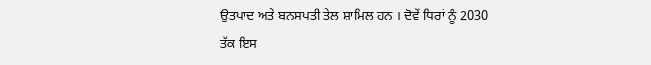ਉਤਪਾਦ ਅਤੇ ਬਨਸਪਤੀ ਤੇਲ ਸ਼ਾਮਿਲ ਹਨ । ਦੋਵੇਂ ਧਿਰਾਂ ਨੂੰ 2030 ਤੱਕ ਇਸ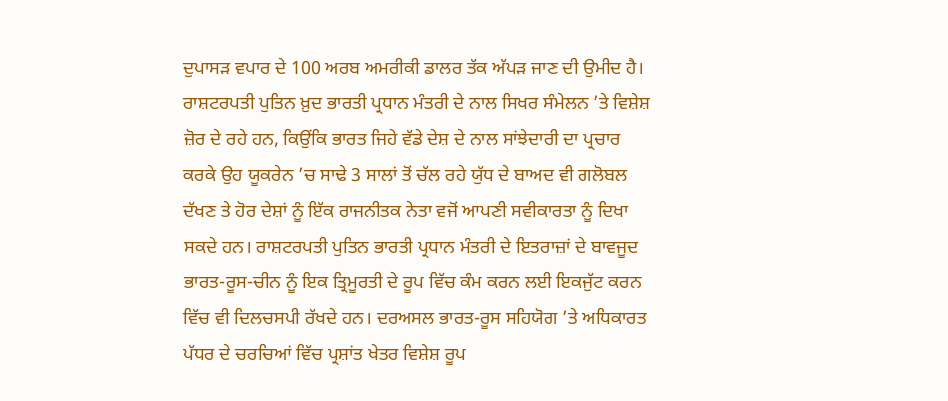ਦੁਪਾਸੜ ਵਪਾਰ ਦੇ 100 ਅਰਬ ਅਮਰੀਕੀ ਡਾਲਰ ਤੱਕ ਅੱਪੜ ਜਾਣ ਦੀ ਉਮੀਦ ਹੈ।
ਰਾਸ਼ਟਰਪਤੀ ਪੁਤਿਨ ਖ਼ੁਦ ਭਾਰਤੀ ਪ੍ਰਧਾਨ ਮੰਤਰੀ ਦੇ ਨਾਲ ਸਿਖਰ ਸੰਮੇਲਨ ’ਤੇ ਵਿਸ਼ੇਸ਼ ਜ਼ੋਰ ਦੇ ਰਹੇ ਹਨ, ਕਿਉਂਕਿ ਭਾਰਤ ਜਿਹੇ ਵੱਡੇ ਦੇਸ਼ ਦੇ ਨਾਲ ਸਾਂਝੇਦਾਰੀ ਦਾ ਪ੍ਰਚਾਰ ਕਰਕੇ ਉਹ ਯੂਕਰੇਨ ’ਚ ਸਾਢੇ 3 ਸਾਲਾਂ ਤੋਂ ਚੱਲ ਰਹੇ ਯੁੱਧ ਦੇ ਬਾਅਦ ਵੀ ਗਲੋਬਲ ਦੱਖਣ ਤੇ ਹੋਰ ਦੇਸ਼ਾਂ ਨੂੰ ਇੱਕ ਰਾਜਨੀਤਕ ਨੇਤਾ ਵਜੋਂ ਆਪਣੀ ਸਵੀਕਾਰਤਾ ਨੂੰ ਦਿਖਾ ਸਕਦੇ ਹਨ। ਰਾਸ਼ਟਰਪਤੀ ਪੁਤਿਨ ਭਾਰਤੀ ਪ੍ਰਧਾਨ ਮੰਤਰੀ ਦੇ ਇਤਰਾਜ਼ਾਂ ਦੇ ਬਾਵਜੂਦ ਭਾਰਤ-ਰੂਸ-ਚੀਨ ਨੂੰ ਇਕ ਤ੍ਰਿਮੂਰਤੀ ਦੇ ਰੂਪ ਵਿੱਚ ਕੰਮ ਕਰਨ ਲਈ ਇਕਜੁੱਟ ਕਰਨ ਵਿੱਚ ਵੀ ਦਿਲਚਸਪੀ ਰੱਖਦੇ ਹਨ। ਦਰਅਸਲ ਭਾਰਤ-ਰੂਸ ਸਹਿਯੋਗ ’ਤੇ ਅਧਿਕਾਰਤ ਪੱਧਰ ਦੇ ਚਰਚਿਆਂ ਵਿੱਚ ਪ੍ਰਸ਼ਾਂਤ ਖੇਤਰ ਵਿਸ਼ੇਸ਼ ਰੂਪ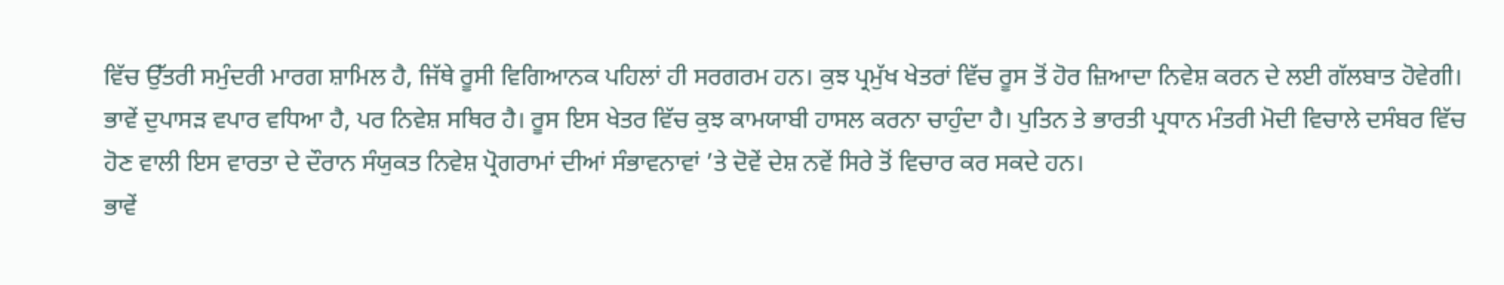ਵਿੱਚ ਉੱਤਰੀ ਸਮੁੰਦਰੀ ਮਾਰਗ ਸ਼ਾਮਿਲ ਹੈ, ਜਿੱਥੇ ਰੂਸੀ ਵਿਗਿਆਨਕ ਪਹਿਲਾਂ ਹੀ ਸਰਗਰਮ ਹਨ। ਕੁਝ ਪ੍ਰਮੁੱਖ ਖੇਤਰਾਂ ਵਿੱਚ ਰੂਸ ਤੋਂ ਹੋਰ ਜ਼ਿਆਦਾ ਨਿਵੇਸ਼ ਕਰਨ ਦੇ ਲਈ ਗੱਲਬਾਤ ਹੋਵੇਗੀ। ਭਾਵੇਂ ਦੁਪਾਸੜ ਵਪਾਰ ਵਧਿਆ ਹੈ, ਪਰ ਨਿਵੇਸ਼ ਸਥਿਰ ਹੈ। ਰੂਸ ਇਸ ਖੇਤਰ ਵਿੱਚ ਕੁਝ ਕਾਮਯਾਬੀ ਹਾਸਲ ਕਰਨਾ ਚਾਹੁੰਦਾ ਹੈ। ਪੁਤਿਨ ਤੇ ਭਾਰਤੀ ਪ੍ਰਧਾਨ ਮੰਤਰੀ ਮੋਦੀ ਵਿਚਾਲੇ ਦਸੰਬਰ ਵਿੱਚ ਹੋਣ ਵਾਲੀ ਇਸ ਵਾਰਤਾ ਦੇ ਦੌਰਾਨ ਸੰਯੁਕਤ ਨਿਵੇਸ਼ ਪ੍ਰੋਗਰਾਮਾਂ ਦੀਆਂ ਸੰਭਾਵਨਾਵਾਂ ’ਤੇ ਦੋਵੇਂ ਦੇਸ਼ ਨਵੇਂ ਸਿਰੇ ਤੋਂ ਵਿਚਾਰ ਕਰ ਸਕਦੇ ਹਨ।
ਭਾਵੇਂ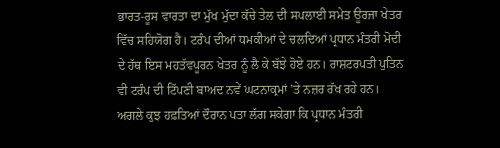ਭਾਰਤ-ਰੂਸ ਵਾਰਤਾ ਦਾ ਮੁੱਖ ਮੁੱਦਾ ਕੱਚੇ ਤੇਲ ਦੀ ਸਪਲਾਈ ਸਮੇਤ ਊਰਜਾ ਖੇਤਰ ਵਿੱਚ ਸਹਿਯੋਗ ਹੈ। ਟਰੰਪ ਦੀਆਂ ਧਮਕੀਆਂ ਦੇ ਚਲਦਿਆਂ ਪ੍ਰਧਾਨ ਮੰਤਰੀ ਮੋਦੀ ਦੇ ਹੱਥ ਇਸ ਮਹਤੱਵਪੂਰਨ ਖੇਤਰ ਨੂੰ ਲੈ ਕੇ ਬੱਝੇ ਹੋਏ ਹਨ। ਰਾਸ਼ਟਰਪਤੀ ਪੁਤਿਨ ਵੀ ਟਰੰਪ ਦੀ ਟਿੱਪਣੀ ਬਾਅਦ ਨਵੇਂ ਘਟਨਾਕ੍ਰਮਾਂ ’ਤੇ ਨਜ਼ਰ ਰੱਖ ਰਹੇ ਹਨ। ਅਗਲੇ ਕੁਝ ਹਫ਼ਤਿਆਂ ਦੌਰਾਨ ਪਤਾ ਲੱਗ ਸਕੇਗਾ ਕਿ ਪ੍ਰਧਾਨ ਮੰਤਰੀ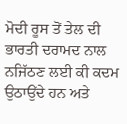ਮੋਦੀ ਰੂਸ ਤੋਂ ਤੇਲ ਦੀ ਭਾਰਤੀ ਦਰਾਮਦ ਨਾਲ ਨਜਿੱਠਣ ਲਈ ਕੀ ਕਦਮ ਉਠਾਉਂਦੇ ਹਨ ਅਤੇ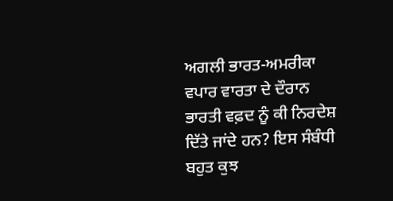ਅਗਲੀ ਭਾਰਤ-ਅਮਰੀਕਾ ਵਪਾਰ ਵਾਰਤਾ ਦੇ ਦੌਰਾਨ ਭਾਰਤੀ ਵਫ਼ਦ ਨੂੰ ਕੀ ਨਿਰਦੇਸ਼ ਦਿੱਤੇ ਜਾਂਦੇ ਹਨ? ਇਸ ਸੰਬੰਧੀ ਬਹੁਤ ਕੁਝ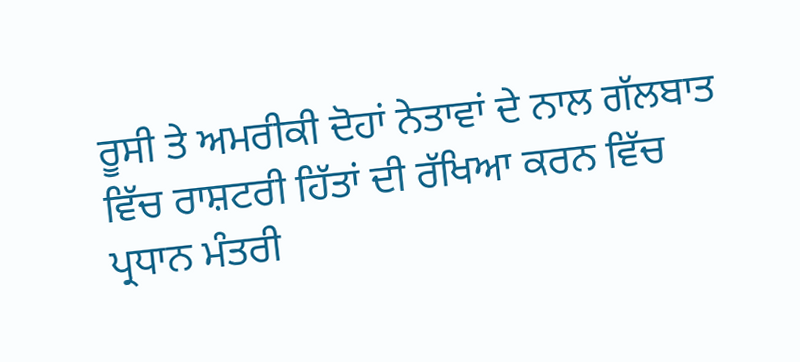ਰੂਸੀ ਤੇ ਅਮਰੀਕੀ ਦੋਹਾਂ ਨੇਤਾਵਾਂ ਦੇ ਨਾਲ ਗੱਲਬਾਤ ਵਿੱਚ ਰਾਸ਼ਟਰੀ ਹਿੱਤਾਂ ਦੀ ਰੱਖਿਆ ਕਰਨ ਵਿੱਚ ਪ੍ਰਧਾਨ ਮੰਤਰੀ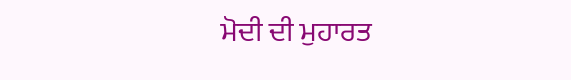ਮੋਦੀ ਦੀ ਮੁਹਾਰਤ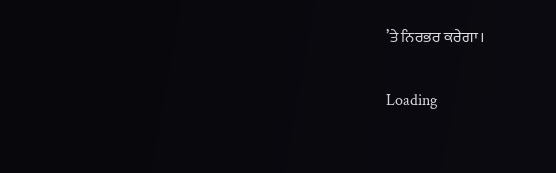’ਤੇ ਨਿਰਭਰ ਕਰੇਗਾ।

Loading